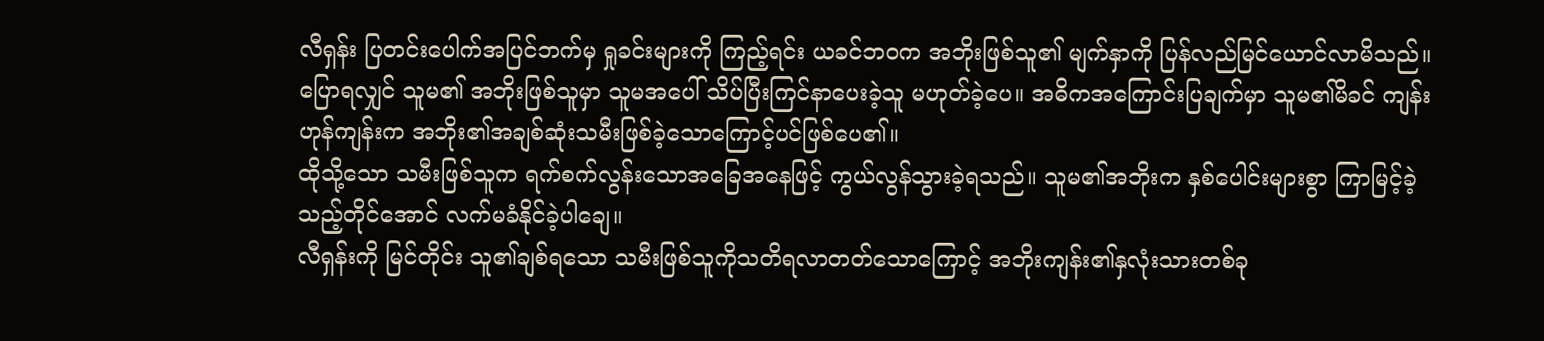လီရှန်း ပြတင်းပေါက်အပြင်ဘက်မှ ရှုခင်းများကို ကြည့်ရင်း ယခင်ဘဝက အဘိုးဖြစ်သူ၏ မျက်နှာကို ပြန်လည်မြင်ယောင်လာမိသည်။
ပြောရလျှင် သူမ၏ အဘိုးဖြစ်သူမှာ သူမအပေါ် သိပ်ပြီးကြင်နာပေးခဲ့သူ မဟုတ်ခဲ့ပေ။ အဓိကအကြောင်းပြချက်မှာ သူမ၏မိခင် ကျန်းဟုန်ကျန်းက အဘိုး၏အချစ်ဆုံးသမီးဖြစ်ခဲ့သောကြောင့်ပင်ဖြစ်ပေ၏။
ထိုသို့သော သမီးဖြစ်သူက ရက်စက်လွန်းသောအခြေအနေဖြင့် ကွယ်လွန်သွားခဲ့ရသည်။ သူမ၏အဘိုးက နှစ်ပေါင်းများစွာ ကြာမြင့်ခဲ့သည့်တိုင်အောင် လက်မခံနိုင်ခဲ့ပါချေ။
လီရှန်းကို မြင်တိုင်း သူ၏ချစ်ရသော သမီးဖြစ်သူကိုသတိရလာတတ်သောကြောင့် အဘိုးကျန်း၏နှလုံးသားတစ်ခု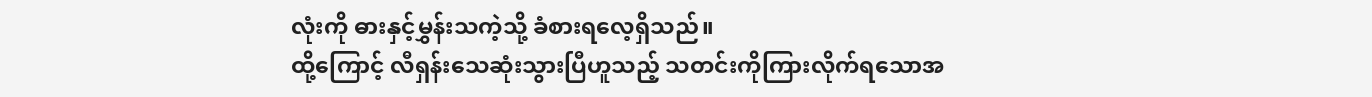လုံးကို ဓားနှင့်မွှန်းသကဲ့သို့ ခံစားရလေ့ရှိသည်။
ထို့ကြောင့် လီရှန်းသေဆုံးသွားပြီဟူသည့် သတင်းကိုကြားလိုက်ရသောအ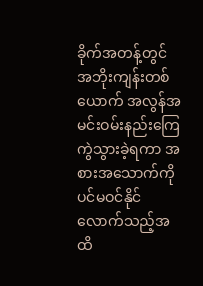ခိုက်အတန့်တွင် အဘိုးကျန်းတစ်ယောက် အလွန်အမင်းဝမ်းနည်းကြေကွဲသွားခဲ့ရကာ အစားအသောက်ကိုပင်မဝင်နိုင်လောက်သည့်အထိ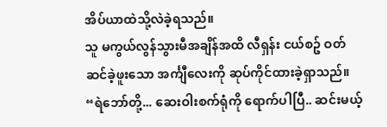အိပ်ယာထဲသို့လဲခဲ့ရသည်။
သူ မကွယ်လွန်သွားမီအချိန်အထိ လီရှန်း ငယ်စဥ် ဝတ်ဆင်ခဲ့ဖူးသော အင်္ကျီလေးကို ဆုပ်ကိုင်ထားခဲ့ရှာသည်။
“ရဲဘော်တို့... ဆေးဝါးစက်ရုံကို ရောက်ပါပြီ.. ဆင်းမယ့်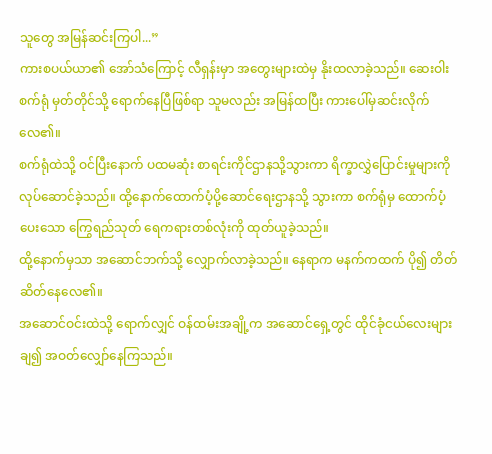သူတွေ အမြန်ဆင်းကြပါ...”
ကားစပယ်ယာ၏ အော်သံကြောင့် လီရှန်းမှာ အတွေးများထဲမှ နိုးထလာခဲ့သည်။ ဆေးဝါးစက်ရုံ မှတ်တိုင်သို့ ရောက်နေပြီဖြစ်ရာ သူမလည်း အမြန်ထပြီး ကားပေါ်မှဆင်းလိုက်လေ၏။
စက်ရုံထဲသို့ ဝင်ပြီးနောက် ပထမဆုံး စာရင်းကိုင်ဌာနသို့သွားကာ ရိက္ခာလွှဲပြောင်းမှုများကို လုပ်ဆောင်ခဲ့သည်။ ထို့နောက်ထောက်ပံ့ပို့ဆောင်ရေးဌာနသို့ သွားကာ စက်ရုံမှ ထောက်ပံ့ပေးသော ကြွေရည်သုတ် ရေကရားတစ်လုံးကို ထုတ်ယူခဲ့သည်။
ထို့နောက်မှသာ အဆောင်ဘက်သို့ လျှောက်လာခဲ့သည်။ နေရာက မနက်ကထက် ပို၍ တိတ်ဆိတ်နေလေ၏။
အဆောင်ဝင်းထဲသို့ ရောက်လျှင် ဝန်ထမ်းအချို့က အဆောင်ရှေ့တွင် ထိုင်ခုံငယ်လေးများချ၍ အဝတ်လျှော်နေကြသည်။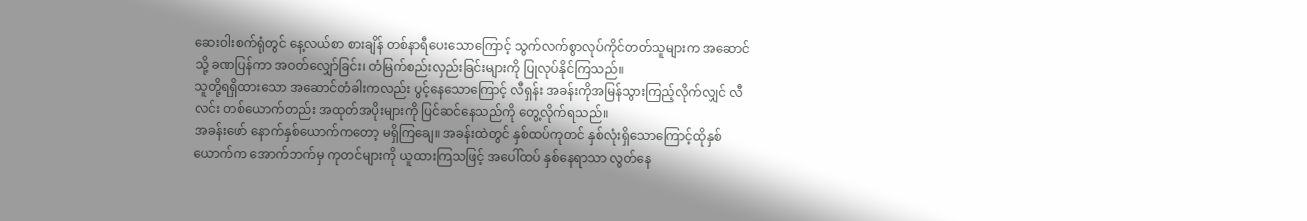ဆေးဝါးစက်ရုံတွင် နေ့လယ်စာ စားချိန် တစ်နာရီပေးသောကြောင့် သွက်လက်စွာလုပ်ကိုင်တတ်သူများက အဆောင်သို့ ခဏပြန်ကာ အဝတ်လျှော်ခြင်း၊ တံမြက်စည်းလှည်းခြင်းများကို ပြုလုပ်နိုင်ကြသည်။
သူတို့ရရှိထားသော အဆောင်တံခါးကလည်း ပွင့်နေသောကြောင့် လီရှန်း အခန်းကိုအမြန်သွားကြည့်လိုက်လျှင် လီလင်း တစ်ယောက်တည်း အထုတ်အပိုးများကို ပြင်ဆင်နေသည်ကို တွေ့လိုက်ရသည်။
အခန်းဖော် နောက်နှစ်ယောက်ကတော့ မရှိကြချေ။ အခန်းထဲတွင် နှစ်ထပ်ကုတင် နှစ်လုံးရှိသောကြောင့်ထိုနှစ်ယောက်က အောက်ဘက်မှ ကုတင်များကို ယူထားကြသဖြင့် အပေါ်ထပ် နှစ်နေရာသာ လွတ်နေ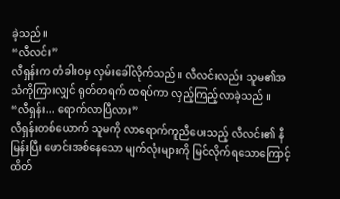ခဲ့သည်။
“လီလင်း”
လီရှန်းက တံခါးဝမှ လှမ်းခေါ်လိုက်သည်။ လီလင်းလည်း သူမ၏အသံကိုကြားလျှင် ရုတ်တရက် ထရပ်ကာ လှည့်ကြည့်လာခဲ့သည် ။
“လီရှန်း... ရောက်လာပြီလား”
လီရှန်းတစ်ယောက် သူမကို လာရောက်ကူညီပေးသည့် လီလင်း၏ နီမြန်းပြီး ဖောင်းအစ်နေသော မျက်လုံးများကို မြင်လိုက်ရသောကြောင့် ထိတ်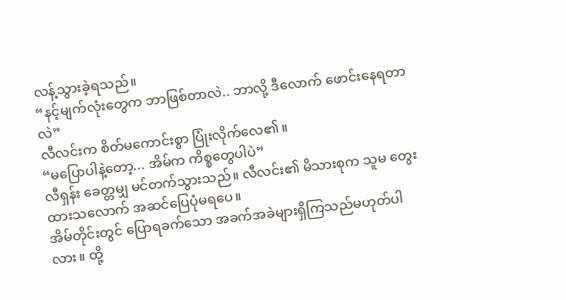လန့်သွားခဲ့ရသည်။
“နင့်မျက်လုံးတွေက ဘာဖြစ်တာလဲ.. ဘာလို့ ဒီလောက် ဖောင်းနေရတာလဲ”
လီလင်းက စိတ်မကောင်းစွာ ပြုံးလိုက်လေ၏။
“မပြောပါနဲ့တော့... အိမ်က ကိစ္စတွေပါပဲ”
လီရှန်း ခေတ္တမျှ မင်တက်သွားသည်။ လီလင်း၏ မိသားစုက သူမ တွေးထားသလောက် အဆင်ပြေပုံမရပေ။
အိမ်တိုင်းတွင် ပြောရခက်သော အခက်အခဲများရှိကြသည်မဟုတ်ပါလား။ ထို့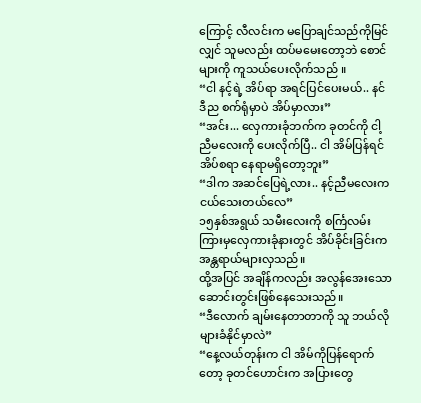ကြောင့် လီလင်းက မပြောချင်သည်ကိုမြင်လျှင် သူမလည်း ထပ်မမေးတော့ဘဲ စောင်များကို ကူသယ်ပေးလိုက်သည် ။
“ငါ နင့်ရဲ့ အိပ်ရာ အရင်ပြင်ပေးမယ်.. နင် ဒီည စက်ရုံမှာပဲ အိပ်မှာလား”
“အင်း... လှေကားခုံဘက်က ခုတင်ကို ငါ့ညီမလေးကို ပေးလိုက်ပြီ.. ငါ အိမ်ပြန်ရင် အိပ်စရာ နေရာမရှိတော့ဘူး”
“ဒါက အဆင်ပြေရဲ့လား.. နင့်ညီမလေးက ငယ်သေးတယ်လေ”
၁၅နှစ်အရွယ် သမီးလေးကို စင်္ကြလမ်းကြားမှလှေကားခုံနားတွင် အိပ်ခိုင်းခြင်းက အန္တရာယ်များလှသည်။
ထို့အပြင် အချိန်ကလည်း အလွန်အေးသော ဆောင်းတွင်းဖြစ်နေသေးသည်။
“ဒီလောက် ချမ်းနေတာတာကို သူ ဘယ်လိုများခံနိုင်မှာလဲ”
“နေ့လယ်တုန်းက ငါ အိမ်ကိုပြန်ရောက်တော့ ခုတင်ဟောင်းက အပြားတွေ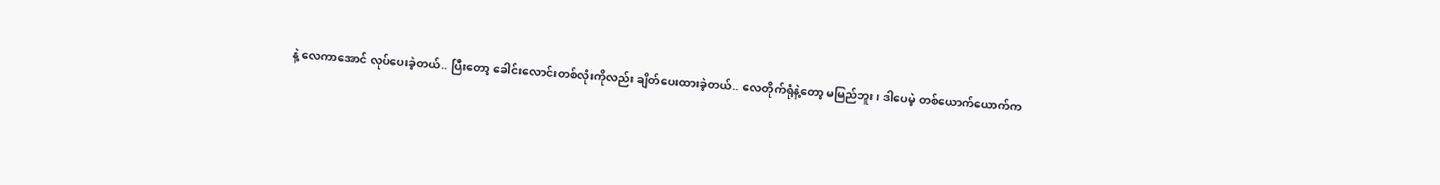နဲ့ လေကာအောင် လုပ်ပေးခဲ့တယ်.. ပြီးတော့ ခေါင်းလောင်းတစ်လုံးကိုလည်း ချိတ်ပေးထားခဲ့တယ်.. လေတိုက်ရုံနဲ့တော့ မမြည်ဘူး၊ ဒါပေမဲ့ တစ်ယောက်ယောက်က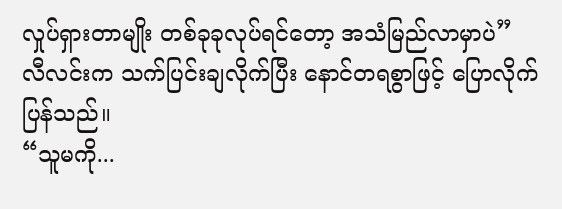လှုပ်ရှားတာမျိုး တစ်ခုခုလုပ်ရင်တော့ အသံမြည်လာမှာပဲ”
လီလင်းက သက်ပြင်းချလိုက်ပြီး နောင်တရစွာဖြင့် ပြောလိုက်ပြန်သည်။
“သူမကို...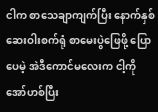ငါက စာသေချာကျက်ပြီး နောက်နှစ် ဆေးဝါးစက်ရုံ စာမေးပွဲဖြေဖို့ ပြောပေမဲ့ အဲဒီကောင်မလေးက ငါ့ကို အော်ဟစ်ပြီး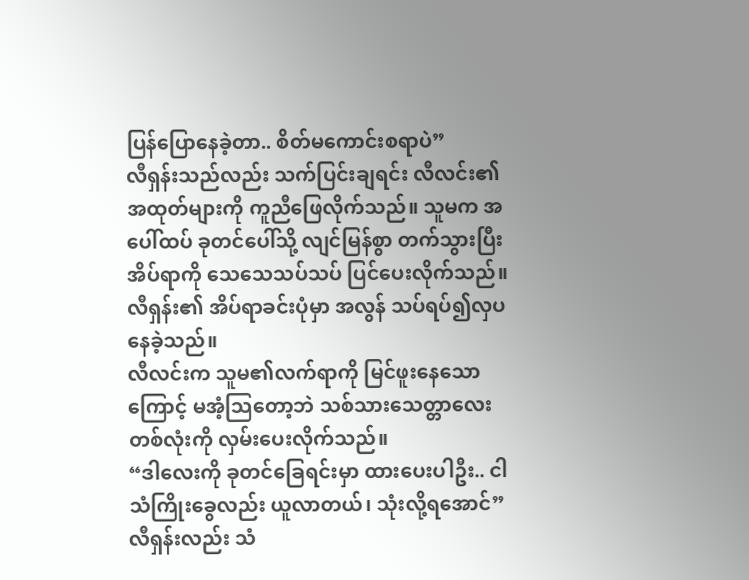ပြန်ပြောနေခဲ့တာ.. စိတ်မကောင်းစရာပဲ”
လီရှန်းသည်လည်း သက်ပြင်းချရင်း လီလင်း၏ အထုတ်များကို ကူညီဖြေလိုက်သည်။ သူမက အပေါ်ထပ် ခုတင်ပေါ်သို့ လျင်မြန်စွာ တက်သွားပြီး အိပ်ရာကို သေသေသပ်သပ် ပြင်ပေးလိုက်သည်။
လီရှန်း၏ အိပ်ရာခင်းပုံမှာ အလွန် သပ်ရပ်၍လှပနေခဲ့သည်။
လီလင်းက သူမ၏လက်ရာကို မြင်ဖူးနေသောကြောင့် မအံ့သြတော့ဘဲ သစ်သားသေတ္တာလေး တစ်လုံးကို လှမ်းပေးလိုက်သည်။
“ဒါလေးကို ခုတင်ခြေရင်းမှာ ထားပေးပါဦး.. ငါ သံကြိုးခွေလည်း ယူလာတယ်၊ သုံးလို့ရအောင်”
လီရှန်းလည်း သံ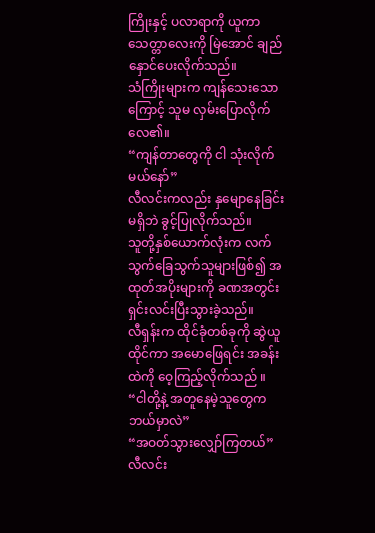ကြိုးနှင့် ပလာရာကို ယူကာ သေတ္တာလေးကို မြဲအောင် ချည်နှောင်ပေးလိုက်သည်။
သံကြိုးများက ကျန်သေးသောကြောင့် သူမ လှမ်းပြောလိုက်လေ၏။
“ကျန်တာတွေကို ငါ သုံးလိုက်မယ်နော်”
လီလင်းကလည်း နှမျောနေခြင်းမရှိဘဲ ခွင့်ပြုလိုက်သည်။
သူတို့နှစ်ယောက်လုံးက လက်သွက်ခြေသွက်သူများဖြစ်၍ အထုတ်အပိုးများကို ခဏအတွင်း ရှင်းလင်းပြီးသွားခဲ့သည်။
လီရှန်းက ထိုင်ခုံတစ်ခုကို ဆွဲယူထိုင်ကာ အမောဖြေရင်း အခန်းထဲကို ဝေ့ကြည့်လိုက်သည် ။
“ငါတို့နဲ့ အတူနေမဲ့သူတွေက ဘယ်မှာလဲ”
“အဝတ်သွားလျှော်ကြတယ်”
လီလင်း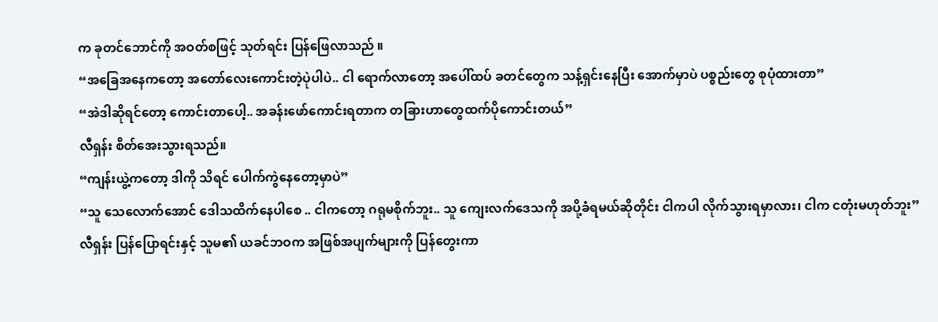က ခုတင်ဘောင်ကို အဝတ်စဖြင့် သုတ်ရင်း ပြန်ဖြေလာသည် ။
“အခြေအနေကတော့ အတော်လေးကောင်းတဲ့ပုဲပါပဲ.. ငါ ရောက်လာတော့ အပေါ်ထပ် ခတင်တွေက သန့်ရှင်းနေပြီး အောက်မှာပဲ ပစ္စည်းတွေ စုပုံထားတာ”
“အဲဒါဆိုရင်တော့ ကောင်းတာပေါ့.. အခန်းဖော်ကောင်းရတာက တခြားဟာတွေထက်ပိုကောင်းတယ်”
လီရှန်း စိတ်အေးသွားရသည်။
“ကျန်းယွဲ့ကတော့ ဒါကို သိရင် ပေါက်ကွဲနေတော့မှာပဲ”
“သူ သေလောက်အောင် ဒေါသထိက်နေပါစေ .. ငါကတော့ ဂရုမစိုက်ဘူး.. သူ ကျေးလက်ဒေသကို အပို့ခံရမယ်ဆိုတိုင်း ငါကပါ လိုက်သွားရမှာလား၊ ငါက ငတုံးမဟုတ်ဘူး”
လီရှန်း ပြန်ပြောရင်းနှင့် သူမ၏ ယခင်ဘဝက အဖြစ်အပျက်များကို ပြန်တွေးကာ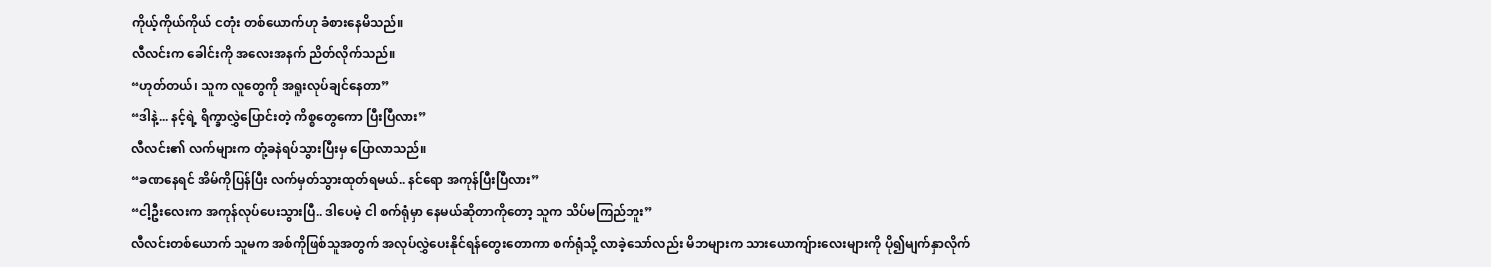ကိုယ့်ကိုယ်ကိုယ် ငတုံး တစ်ယောက်ဟု ခံစားနေမိသည်။
လီလင်းက ခေါင်းကို အလေးအနက် ညိတ်လိုက်သည်။
“ဟုတ်တယ်၊ သူက လူတွေကို အရူးလုပ်ချင်နေတာ”
“ဒါနဲ့... နင့်ရဲ့ ရိက္ခာလွှဲပြောင်းတဲ့ ကိစ္စတွေကော ပြီးပြီလား”
လီလင်း၏ လက်များက တုံ့ခနဲရပ်သွားပြီးမှ ပြောလာသည်။
“ခဏနေရင် အိမ်ကိုပြန်ပြီး လက်မှတ်သွားထုတ်ရမယ်.. နင်ရော အကုန်ပြီးပြီလား”
“ငါ့ဦးလေးက အကုန်လုပ်ပေးသွားပြီ.. ဒါပေမဲ့ ငါ စက်ရုံမှာ နေမယ်ဆိုတာကိုတော့ သူက သိပ်မကြည်ဘူး”
လီလင်းတစ်ယောက် သူမက အစ်ကိုဖြစ်သူအတွက် အလုပ်လွှဲပေးနိုင်ရန်တွေးတောကာ စက်ရုံသို့ လာခဲ့သော်လည်း မိဘများက သားယောကျ်ားလေးများကို ပို၍မျက်နှာလိုက်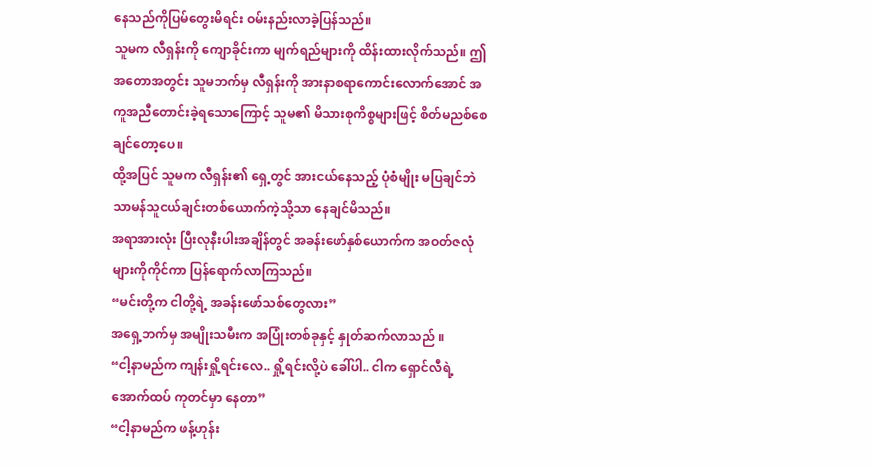နေသည်ကိုပြမ်တွေးမိရင်း ဝမ်းနည်းလာခဲ့ပြန်သည်။
သူမက လီရှန်းကို ကျောခိုင်းကာ မျက်ရည်များကို ထိန်းထားလိုက်သည်။ ဤအတောအတွင်း သူမဘက်မှ လီရှန်းကို အားနာစရာကောင်းလောက်အောင် အကူအညီတောင်းခဲ့ရသောကြောင့် သူမ၏ မိသားစုကိစ္စများဖြင့် စိတ်မညစ်စေချင်တော့ပေ။
ထို့အပြင် သူမက လီရှန်း၏ ရှေ့တွင် အားငယ်နေသည့် ပုံစံမျိုး မပြချင်ဘဲ သာမန်သူငယ်ချင်းတစ်ယောက်ကဲ့သို့သာ နေချင်မိသည်။
အရာအားလုံး ပြီးလုနီးပါးအချိန်တွင် အခန်းဖော်နှစ်ယောက်က အဝတ်ဇလုံများကိုကိုင်ကာ ပြန်ရောက်လာကြသည်။
“မင်းတို့က ငါတို့ရဲ့ အခန်းဖော်သစ်တွေလား”
အရှေ့ဘက်မှ အမျိုးသမီးက အပြုံးတစ်ခုနှင့် နှုတ်ဆက်လာသည် ။
“ငါ့နာမည်က ကျန်းရှို့ရင်းလေ.. ရှို့ရင်းလို့ပဲ ခေါ်ပါ.. ငါက ရှောင်လီရဲ့ အောက်ထပ် ကုတင်မှာ နေတာ”
“ငါ့နာမည်က ဖန့်ဟုန်း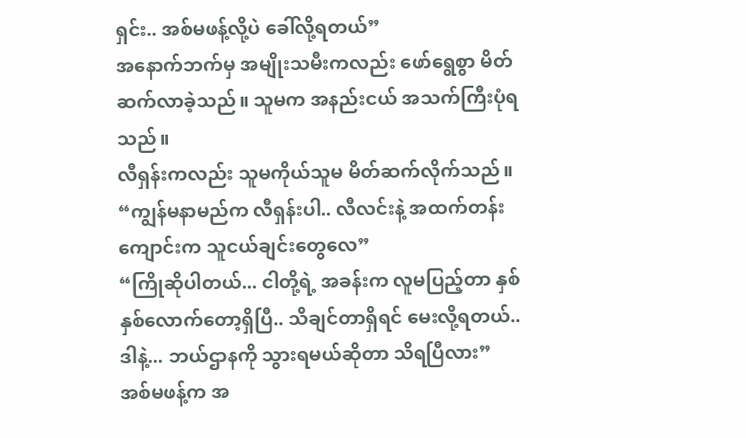ရှင်း.. အစ်မဖန့်လို့ပဲ ခေါ်လို့ရတယ်”
အနောက်ဘက်မှ အမျိုးသမီးကလည်း ဖော်ရွေစွာ မိတ်ဆက်လာခဲ့သည်။ သူမက အနည်းငယ် အသက်ကြီးပုံရသည်။
လီရှန်းကလည်း သူမကိုယ်သူမ မိတ်ဆက်လိုက်သည်။
“ကျွန်မနာမည်က လီရှန်းပါ.. လီလင်းနဲ့ အထက်တန်းကျောင်းက သူငယ်ချင်းတွေလေ”
“ကြိုဆိုပါတယ်... ငါတို့ရဲ့ အခန်းက လူမပြည့်တာ နှစ်နှစ်လောက်တော့ရှိပြီ.. သိချင်တာရှိရင် မေးလို့ရတယ်.. ဒါနဲ့... ဘယ်ဌာနကို သွားရမယ်ဆိုတာ သိရပြီလား”
အစ်မဖန့်က အ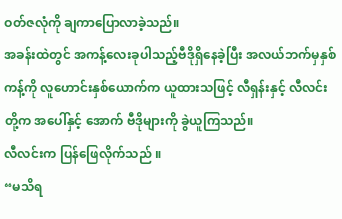ဝတ်ဇလုံကို ချကာပြောလာခဲ့သည်။
အခန်းထဲတွင် အကန့်လေးခုပါသည့်ဗီဒိုရှိနေခဲ့ပြီး အလယ်ဘက်မှနှစ်ကန့်ကို လူဟောင်းနှစ်ယောက်က ယူထားသဖြင့် လီရှန်းနှင့် လီလင်းတို့က အပေါ်နှင့် အောက် ဗီဒိုများကို ခွဲယူကြသည်။
လီလင်းက ပြန်ဖြေလိုက်သည် ။
“မသိရ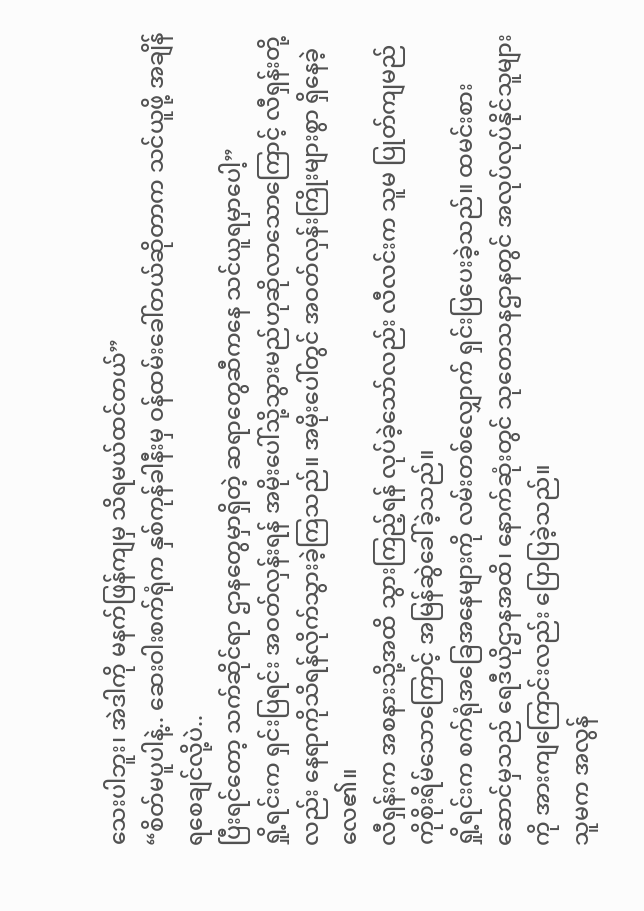သေးပါဘူး၊ အဲဒါကို မနက်ဖြန်ကျမှ သိရမယ်ထင်တယ်”
“စိတ်မပူပါနဲ့.. ဆေးဝါးစက်ရုံက နှစ်ကုန်ခါနီးမှ ဝန်ထမ်းခေါ်တယ်ဆိုတာက သင်ယူဖို့ အချိန်ရစေချင်လို့ပဲ..
ပြီးရင်တော့ သက်ဆိုင်ရာ ဌာနတွေမှာရှိတဲ့ ဆရာတွေဆီကနေ သင်ယူရမှာပေါ့”
ရှို့ရင်းက ရှင်းပြရင်း အဝတ်လှန်းရန် အမိုးပေါ်သို့သွားမည်ဟုဆိုလာသောကြောင့် လီရှန်းတို့လည်း နေရာကိုသိရန်လိုက်သွားခဲ့ကြသည်။ အမိုးပေါ်တွင် အဝတ်လှန်းကြိုးများစွာ ရှိနေခဲ့လေ၏။
လီရှန်းက အစနားသို့အထိ သွားကြည့်ရန် လုပ်ခဲ့သော်လည်း လီလင်းက သူမ ပြုတ်ကျမည်ကိုစိုးရိမ်သောကြောင့် အမြန်ဆွဲခေါ်ခဲ့သည်။
ရှို့ရင်းက စက်ရုံအခြေအနေများကို လမ်းတစ်လျှောက် ရှင်းပြပေးခဲ့သည်။ ထမင်းစားဆောင်မှသည် ရေဒီယိုဌာနအထိ၊ နောက်ဆုံးတွင် သုတေသနဌာနတွင် အလုပ်လုပ်နိုင်သူများကို အားကျကြောင်းလည်း ပြောပြခဲ့သည်။
သူမက အလွန်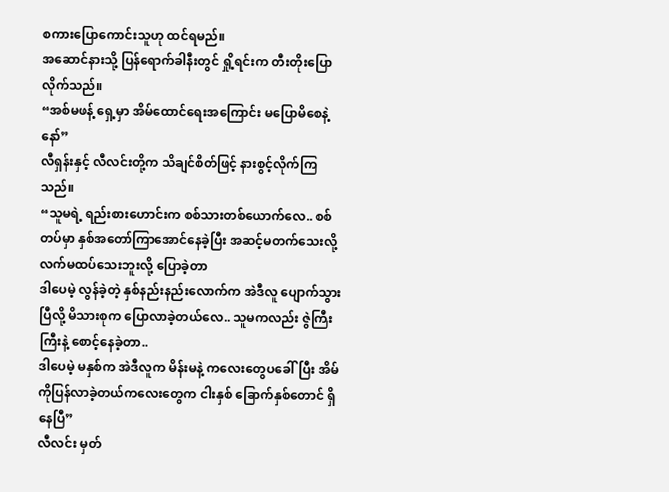စကားပြောကောင်းသူဟု ထင်ရမည်။
အဆောင်နားသို့ ပြန်ရောက်ခါနီးတွင် ရှို့ရင်းက တီးတိုးပြောလိုက်သည်။
“အစ်မဖန့် ရှေ့မှာ အိမ်ထောင်ရေးအကြောင်း မပြောမိစေနဲ့နော်”
လီရှန်းနှင့် လီလင်းတို့က သိချင်စိတ်ဖြင့် နားစွင့်လိုက်ကြသည်။
“သူမရဲ့ ရည်းစားဟောင်းက စစ်သားတစ်ယောက်လေ.. စစ်တပ်မှာ နှစ်အတော်ကြာအောင်နေခဲ့ပြီး အဆင့်မတက်သေးလို့ လက်မထပ်သေးဘူးလို့ ပြောခဲ့တာ
ဒါပေမဲ့ လွန်ခဲ့တဲ့ နှစ်နည်းနည်းလောက်က အဲဒီလူ ပျောက်သွားပြီလို့ မိသားစုက ပြောလာခဲ့တယ်လေ.. သူမကလည်း ဇွဲကြီးကြီးနဲ့ စောင့်နေခဲ့တာ..
ဒါပေမဲ့ မနှစ်က အဲဒီလူက မိန်းမနဲ့ ကလေးတွေပခေါ်ပြီး အိမ်ကိုပြန်လာခဲ့တယ်ကလေးတွေက ငါးနှစ် ခြောက်နှစ်တောင် ရှိနေပြီ”
လီလင်း မှတ်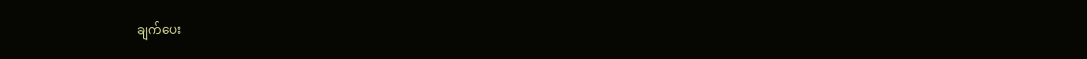ချက်ပေး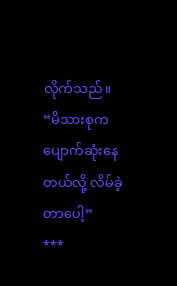လိုက်သည်။
“မိသားစုက ပျောက်ဆုံးနေတယ်လို့ လိမ်ခဲ့တာပေါ့”
***